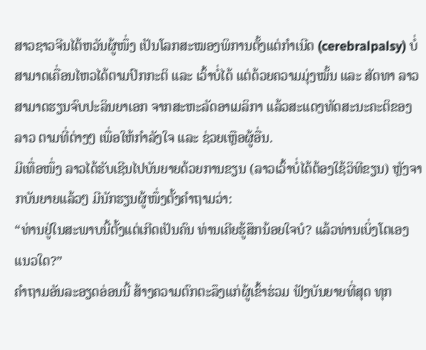ສາວຊາວຈີນໄຕ້ຫວັນຜູ້ໜຶ່ງ ເປັນໂລກສະໝອງພິການຕັ້ງແຕ່ກຳເນີດ (cerebralpalsy) ບໍ່ສາມາດເຄື່ອນໄຫວໄດ້ຕາມປົກກະຕິ ແລະ ເວົ້າບໍ່ໄດ້ ແຕ່ດ້ວຍຄວາມມຸ່ງໝັ້ນ ແລະ ສັດທາ ລາວສາມາດຮຽນຈົບປະລິນຍາເອກ ຈາກສະຫະລັດອາເມລິກາ ແລ້ວສະແດງທັດສະນະຄະຕິຂອງລາວ ຕາມທີ່ຕ່າງໆ ເພື່ອໃຫ້ກຳລັງໃຈ ແລະ ຊ່ວຍເຫຼືອຜູ້ອື່ນ.
ມີເທື່ອໜຶ່ງ ລາວໄດ້ຮັບເຊີນໄປບັນຍາຍດ້ວຍການຂຽນ (ລາວເວົ້າບໍ່ໄດ້ຕ້ອງໃຊ້ວິທີຂຽນ) ຫຼັງຈາກບັນຍາຍແລ້ວໆ ມີນັກຮຽນຜູ້ໜຶ່ງຕັ້ງຄຳຖາມວ່າ:
“ທ່ານຢູ່ໃນສະພາບນີ້ຕັ້ງແຕ່ເກີດເປັນຄົນ ທ່ານເຄີຍຮູ້ສຶກນ້ອຍໃຈບໍ? ແລ້ວທ່ານເບິ່ງໂຕເອງແນວໃດ?”
ຄຳຖາມອັນລະອຽດອ່ອນນີ້ ສ້າງຄວາມຕົກຕະລຶງແກ່ຜູ້ເຂົ້າຮ່ວມ ຟັງບັນຍາຍທີ່ສຸດ ທຸກ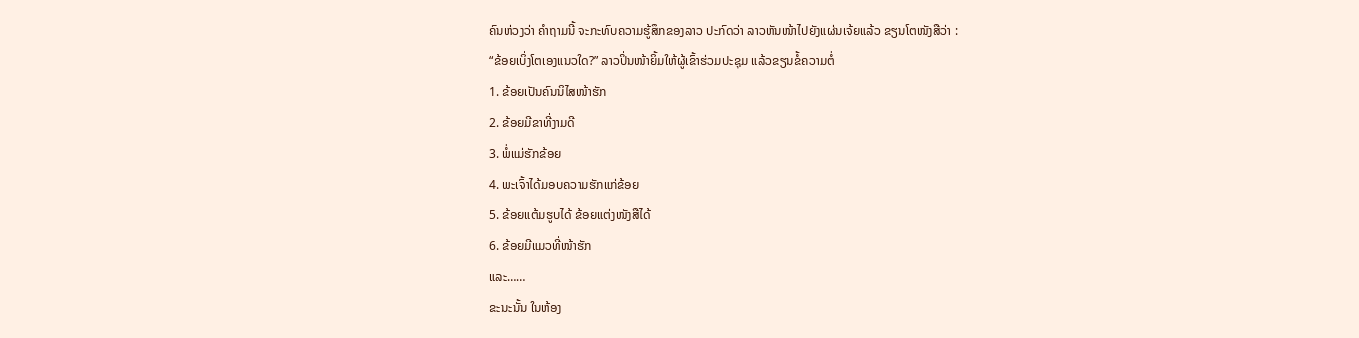ຄົນຫ່ວງວ່າ ຄຳຖາມນີ້ ຈະກະທົບຄວາມຮູ້ສຶກຂອງລາວ ປະກົດວ່າ ລາວຫັນໜ້າໄປຍັງແຜ່ນເຈ້ຍແລ້ວ ຂຽນໂຕໜັງສືວ່າ :
“ຂ້ອຍເບິ່ງໂຕເອງແນວໃດ?” ລາວປິ່ນໜ້າຍິ້ມໃຫ້ຜູ້ເຂົ້າຮ່ວມປະຊຸມ ແລ້ວຂຽນຂໍ້ຄວາມຕໍ່
1. ຂ້ອຍເປັນຄົນນິໄສໜ້າຮັກ
2. ຂ້ອຍມີຂາທີ່ງາມດີ
3. ພໍ່ແມ່ຮັກຂ້ອຍ
4. ພະເຈົ້າໄດ້ມອບຄວາມຮັກແກ່ຂ້ອຍ
5. ຂ້ອຍແຕ້ມຮູບໄດ້ ຂ້ອຍແຕ່ງໜັງສືໄດ້
6. ຂ້ອຍມີແມວທີ່ໜ້າຮັກ
ແລະ……
ຂະນະນັ້ນ ໃນຫ້ອງ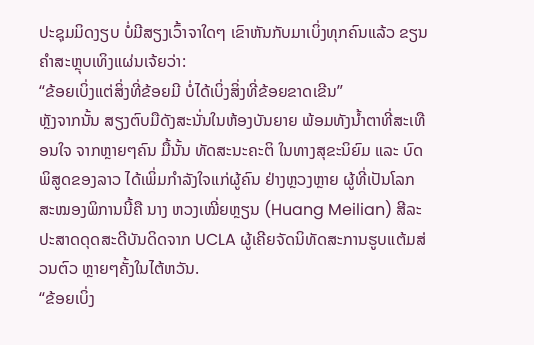ປະຊຸມມິດງຽບ ບໍ່ມີສຽງເວົ້າຈາໃດໆ ເຂົາຫັນກັບມາເບິ່ງທຸກຄົນແລ້ວ ຂຽນຄຳສະຫຼຸບເທິງແຜ່ນເຈ້ຍວ່າ:
“ຂ້ອຍເບິ່ງແຕ່ສິ່ງທີ່ຂ້ອຍມີ ບໍ່ໄດ້ເບິ່ງສິ່ງທີ່ຂ້ອຍຂາດເຂີນ”
ຫຼັງຈາກນັ້ນ ສຽງຕົບມືດັງສະນັ່ນໃນຫ້ອງບັນຍາຍ ພ້ອມທັງນ້ຳຕາທີ່ສະເທືອນໃຈ ຈາກຫຼາຍໆຄົນ ມື້ນັ້ນ ທັດສະນະຄະຕິ ໃນທາງສຸຂະນິຍົມ ແລະ ບົດພິສູດຂອງລາວ ໄດ້ເພິ່ມກຳລັງໃຈແກ່ຜູ້ຄົນ ຢ່າງຫຼວງຫຼາຍ ຜູ້ທີ່ເປັນໂລກສະໝອງພິການນີ້ຄື ນາງ ຫວງເໝີ່ຍຫຼຽນ (Huang Meilian) ສີລະປະສາດດຸດສະດີບັນດິດຈາກ UCLA ຜູ້ເຄີຍຈັດນິທັດສະການຮູບແຕ້ມສ່ວນຕົວ ຫຼາຍໆຄັ້ງໃນໄຕ້ຫວັນ.
“ຂ້ອຍເບິ່ງ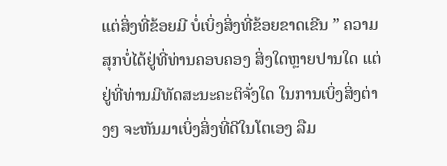ແຕ່ສິ່ງທີ່ຂ້ອຍມີ ບໍ່ເບິ່ງສິ່ງທີ່ຂ້ອຍຂາດເຂີນ ” ຄວາມສຸກບໍ່ໄດ້ຢູ່ທີ່ທ່ານຄອບຄອງ ສິ່ງໃດຫຼາຍປານໃດ ແຕ່ຢູ່ທີ່ທ່ານມີທັດສະນະຄະຕິຈັ່ງໃດ ໃນການເບິ່ງສິ່ງຕ່າງໆ ຈະຫັນມາເບິ່ງສິ່ງທີ່ດີໃນໂຕເອງ ລືມ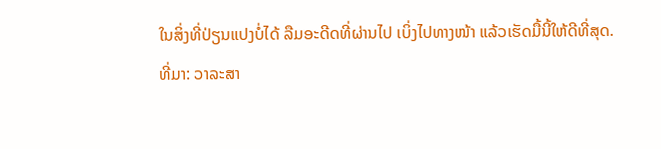ໃນສິ່ງທີ່ປ່ຽນແປງບໍ່ໄດ້ ລືມອະດີດທີ່ຜ່ານໄປ ເບິ່ງໄປທາງໜ້າ ແລ້ວເຮັດມື້ນີ້ໃຫ້ດີທີ່ສຸດ.
ທີ່ມາ: ວາລະສາ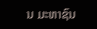ນ ມະຫາຊົນ